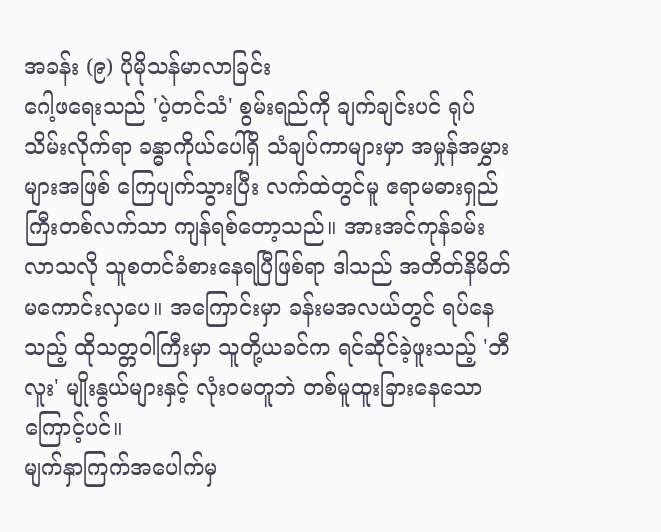အခန်း (၉) ပိုမိုသန်မာလာခြင်း
ဂေါ့ဖရေးသည် 'ပဲ့တင်သံ' စွမ်းရည်ကို ချက်ချင်းပင် ရုပ်သိမ်းလိုက်ရာ ခန္ဓာကိုယ်ပေါ်ရှိ သံချပ်ကာများမှာ အမှုန်အမွှားများအဖြစ် ကြေပျက်သွားပြီး လက်ထဲတွင်မူ ဧရာမဓားရှည်ကြီးတစ်လက်သာ ကျန်ရစ်တော့သည်။ အားအင်ကုန်ခမ်းလာသလို သူစတင်ခံစားနေရပြီဖြစ်ရာ ဒါသည် အတိတ်နိမိတ်မကောင်းလှပေ။ အကြောင်းမှာ ခန်းမအလယ်တွင် ရပ်နေသည့် ထိုသတ္တဝါကြီးမှာ သူတို့ယခင်က ရင်ဆိုင်ခဲ့ဖူးသည့် 'ဘီလူး' မျိုးနွယ်များနှင့် လုံးဝမတူဘဲ တစ်မူထူးခြားနေသောကြောင့်ပင်။
မျက်နှာကြက်အပေါက်မှ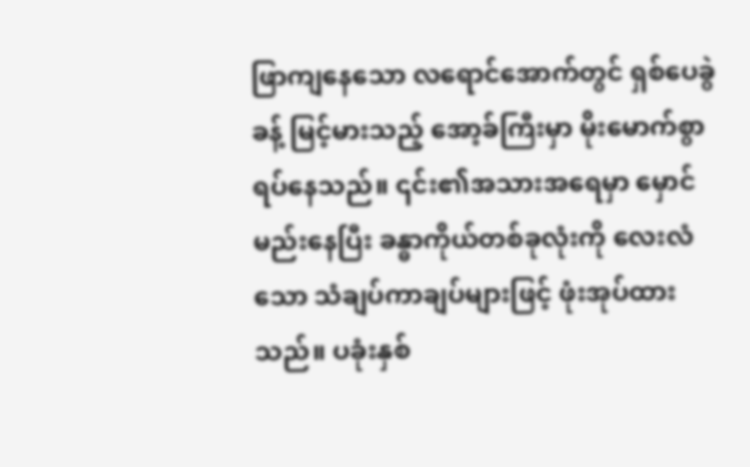ဖြာကျနေသော လရောင်အောက်တွင် ရှစ်ပေခွဲခန့် မြင့်မားသည့် အော့ခ်ကြီးမှာ မိုးမောက်စွာ ရပ်နေသည်။ ၎င်း၏အသားအရေမှာ မှောင်မည်းနေပြီး ခန္ဓာကိုယ်တစ်ခုလုံးကို လေးလံသော သံချပ်ကာချပ်များဖြင့် ဖုံးအုပ်ထားသည်။ ပခုံးနှစ်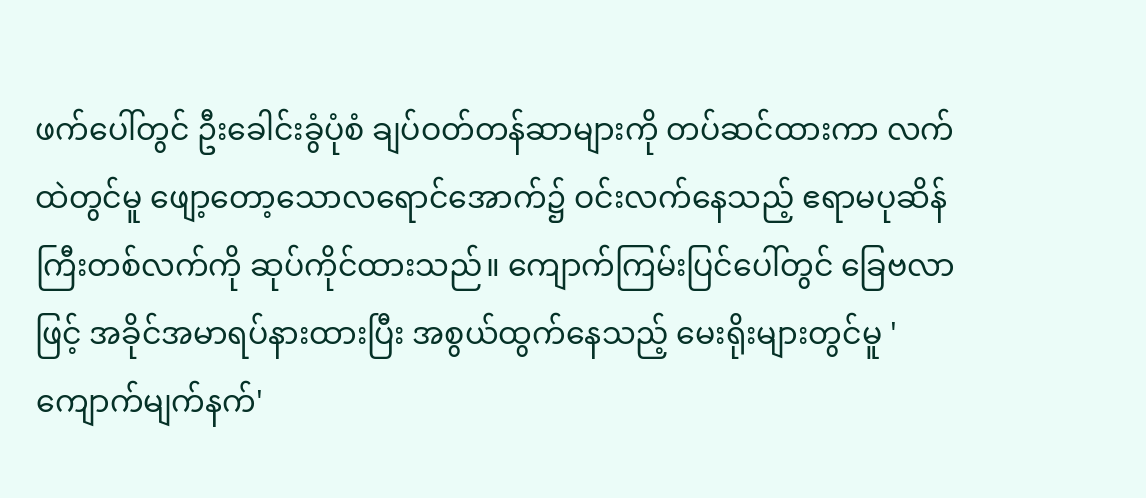ဖက်ပေါ်တွင် ဦးခေါင်းခွံပုံစံ ချပ်ဝတ်တန်ဆာများကို တပ်ဆင်ထားကာ လက်ထဲတွင်မူ ဖျော့တော့သောလရောင်အောက်၌ ဝင်းလက်နေသည့် ဧရာမပုဆိန်ကြီးတစ်လက်ကို ဆုပ်ကိုင်ထားသည်။ ကျောက်ကြမ်းပြင်ပေါ်တွင် ခြေဗလာဖြင့် အခိုင်အမာရပ်နားထားပြီး အစွယ်ထွက်နေသည့် မေးရိုးများတွင်မူ 'ကျောက်မျက်နက်'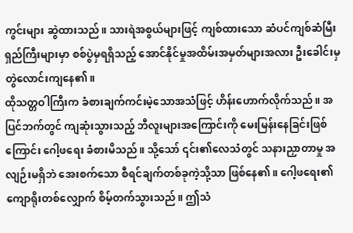ကွင်းများ ဆွဲထားသည်။ သားရဲအစွယ်များဖြင့် ကျစ်ထားသော ဆံပင်ကျစ်ဆံမြီးရှည်ကြီးများမှာ စစ်ပွဲမှရရှိသည့် အောင်နိုင်မှုအထိမ်းအမှတ်များအလား ဦးခေါင်းမှ တွဲလောင်းကျနေ၏။
ထိုသတ္တဝါကြီးက ခံစားချက်ကင်းမဲ့သောအသံဖြင့် ဟိန်းဟောက်လိုက်သည်။ အပြင်ဘက်တွင် ကျဆုံးသွားသည့် ဘီလူးများအကြောင်းကို မေးမြန်းနေခြင်းဖြစ်ကြောင်း ဂေါ့ဖရေး ခံစားမိသည်။ သို့သော် ၎င်း၏လေသံတွင် သနားညှာတာမှု အလျဉ်းမရှိဘဲ အေးစက်သော စီရင်ချက်တစ်ခုကဲ့သို့သာ ဖြစ်နေ၏။ ဂေါ့ဖရေး၏ ကျောရိုးတစ်လျှောက် စိမ့်တက်သွားသည်။ ဤသံ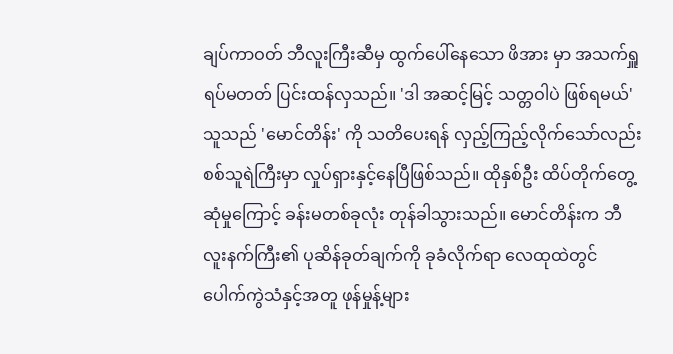ချပ်ကာဝတ် ဘီလူးကြီးဆီမှ ထွက်ပေါ်နေသော ဖိအား မှာ အသက်ရှူရပ်မတတ် ပြင်းထန်လှသည်။ 'ဒါ အဆင့်မြင့် သတ္တဝါပဲ ဖြစ်ရမယ်'
သူသည် 'မောင်တိန်း' ကို သတိပေးရန် လှည့်ကြည့်လိုက်သော်လည်း စစ်သူရဲကြီးမှာ လှုပ်ရှားနှင့်နေပြီဖြစ်သည်။ ထိုနှစ်ဦး ထိပ်တိုက်တွေ့ဆုံမှုကြောင့် ခန်းမတစ်ခုလုံး တုန်ခါသွားသည်။ မောင်တိန်းက ဘီလူးနက်ကြီး၏ ပုဆိန်ခုတ်ချက်ကို ခုခံလိုက်ရာ လေထုထဲတွင် ပေါက်ကွဲသံနှင့်အတူ ဖုန်မှုန့်များ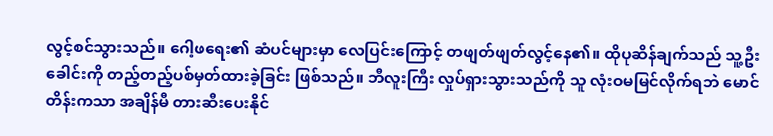လွင့်စင်သွားသည်။ ဂေါ့ဖရေး၏ ဆံပင်များမှာ လေပြင်းကြောင့် တဖျတ်ဖျတ်လွင့်နေ၏။ ထိုပုဆိန်ချက်သည် သူ့ဦးခေါင်းကို တည့်တည့်ပစ်မှတ်ထားခဲ့ခြင်း ဖြစ်သည်။ ဘီလူးကြီး လှုပ်ရှားသွားသည်ကို သူ လုံးဝမမြင်လိုက်ရဘဲ မောင်တိန်းကသာ အချိန်မီ တားဆီးပေးနိုင်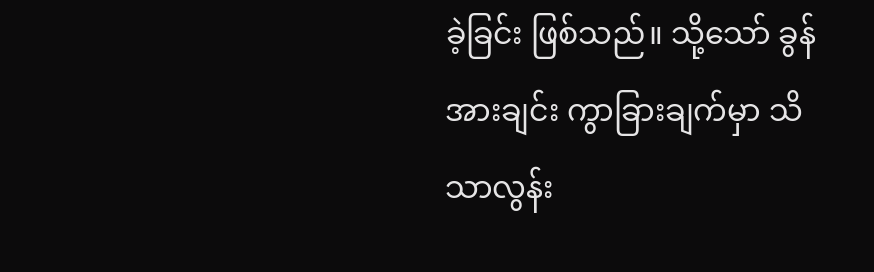ခဲ့ခြင်း ဖြစ်သည်။ သို့သော် ခွန်အားချင်း ကွာခြားချက်မှာ သိသာလွန်း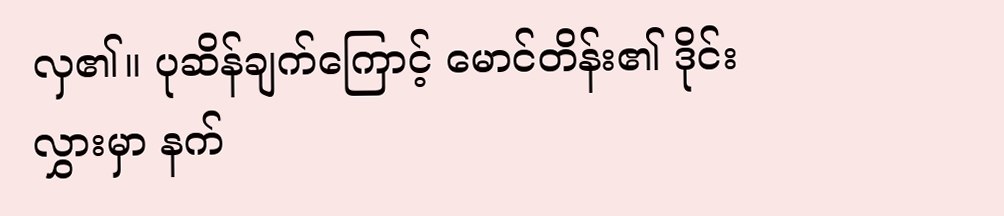လှ၏။ ပုဆိန်ချက်ကြောင့် မောင်တိန်း၏ ဒိုင်းလွှားမှာ နက်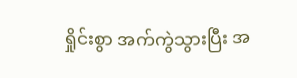ရှိုင်းစွာ အက်ကွဲသွားပြီး အ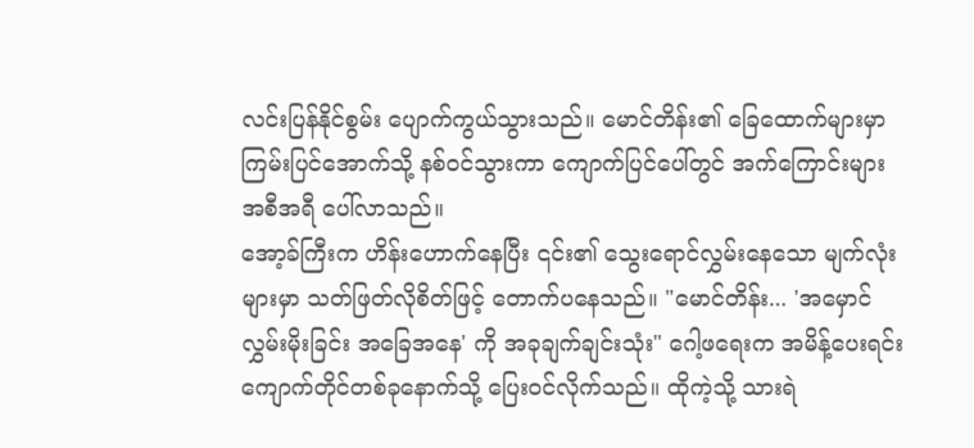လင်းပြန်နိုင်စွမ်း ပျောက်ကွယ်သွားသည်။ မောင်တိန်း၏ ခြေထောက်များမှာ ကြမ်းပြင်အောက်သို့ နစ်ဝင်သွားကာ ကျောက်ပြင်ပေါ်တွင် အက်ကြောင်းများ အစီအရီ ပေါ်လာသည်။
အော့ခ်ကြီးက ဟိန်းဟောက်နေပြီး ၎င်း၏ သွေးရောင်လွှမ်းနေသော မျက်လုံးများမှာ သတ်ဖြတ်လိုစိတ်ဖြင့် တောက်ပနေသည်။ "မောင်တိန်း... 'အမှောင်လွှမ်းမိုးခြင်း အခြေအနေ' ကို အခုချက်ချင်းသုံး" ဂေါ့ဖရေးက အမိန့်ပေးရင်း ကျောက်တိုင်တစ်ခုနောက်သို့ ပြေးဝင်လိုက်သည်။ ထိုကဲ့သို့ သားရဲ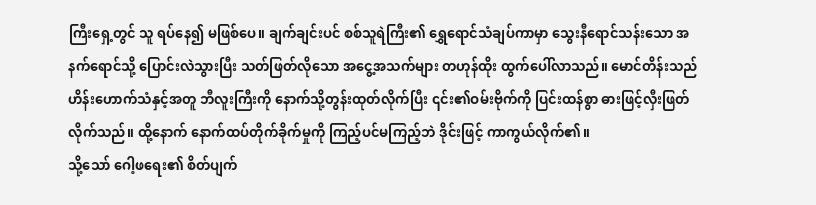ကြီးရှေ့တွင် သူ ရပ်နေ၍ မဖြစ်ပေ။ ချက်ချင်းပင် စစ်သူရဲကြီး၏ ရွှေရောင်သံချပ်ကာမှာ သွေးနီရောင်သန်းသော အနက်ရောင်သို့ ပြောင်းလဲသွားပြီး သတ်ဖြတ်လိုသော အငွေ့အသက်များ တဟုန်ထိုး ထွက်ပေါ်လာသည်။ မောင်တိန်းသည် ဟိန်းဟောက်သံနှင့်အတူ ဘီလူးကြီးကို နောက်သို့တွန်းထုတ်လိုက်ပြီး ၎င်း၏ဝမ်းဗိုက်ကို ပြင်းထန်စွာ ဓားဖြင့်လှီးဖြတ်လိုက်သည်။ ထို့နောက် နောက်ထပ်တိုက်ခိုက်မှုကို ကြည့်ပင်မကြည့်ဘဲ ဒိုင်းဖြင့် ကာကွယ်လိုက်၏။
သို့သော် ဂေါ့ဖရေး၏ စိတ်ပျက်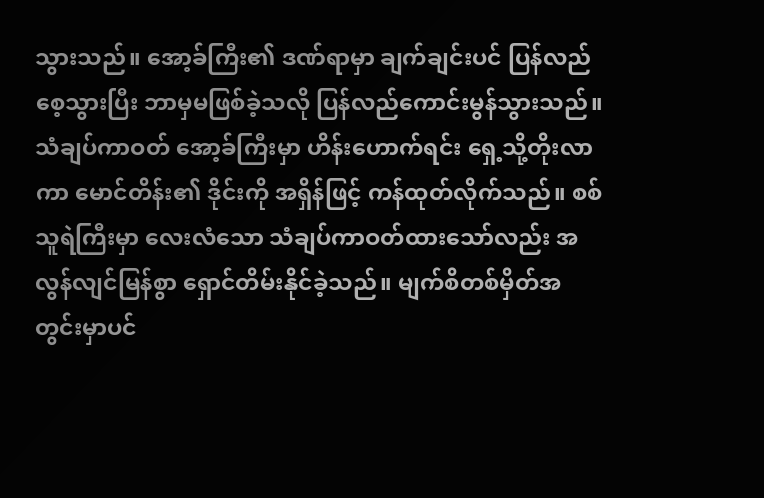သွားသည်။ အော့ခ်ကြီး၏ ဒဏ်ရာမှာ ချက်ချင်းပင် ပြန်လည်စေ့သွားပြီး ဘာမှမဖြစ်ခဲ့သလို ပြန်လည်ကောင်းမွန်သွားသည်။ သံချပ်ကာဝတ် အော့ခ်ကြီးမှာ ဟိန်းဟောက်ရင်း ရှေ့သို့တိုးလာကာ မောင်တိန်း၏ ဒိုင်းကို အရှိန်ဖြင့် ကန်ထုတ်လိုက်သည်။ စစ်သူရဲကြီးမှာ လေးလံသော သံချပ်ကာဝတ်ထားသော်လည်း အလွန်လျင်မြန်စွာ ရှောင်တိမ်းနိုင်ခဲ့သည်။ မျက်စိတစ်မှိတ်အတွင်းမှာပင်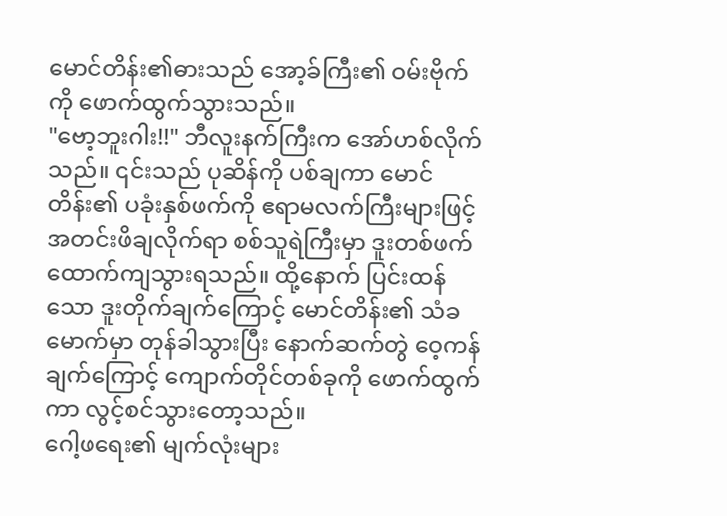မောင်တိန်း၏ဓားသည် အော့ခ်ကြီး၏ ဝမ်းဗိုက်ကို ဖောက်ထွက်သွားသည်။
"ဗော့ဘူးဂါး!!" ဘီလူးနက်ကြီးက အော်ဟစ်လိုက်သည်။ ၎င်းသည် ပုဆိန်ကို ပစ်ချကာ မောင်တိန်း၏ ပခုံးနှစ်ဖက်ကို ဧရာမလက်ကြီးများဖြင့် အတင်းဖိချလိုက်ရာ စစ်သူရဲကြီးမှာ ဒူးတစ်ဖက် ထောက်ကျသွားရသည်။ ထို့နောက် ပြင်းထန်သော ဒူးတိုက်ချက်ကြောင့် မောင်တိန်း၏ သံခမောက်မှာ တုန်ခါသွားပြီး နောက်ဆက်တွဲ ဝေ့ကန်ချက်ကြောင့် ကျောက်တိုင်တစ်ခုကို ဖောက်ထွက်ကာ လွင့်စင်သွားတော့သည်။
ဂေါ့ဖရေး၏ မျက်လုံးများ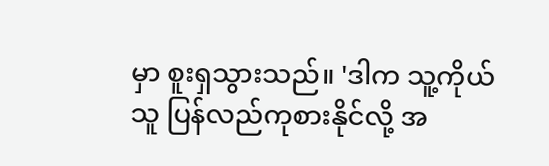မှာ စူးရှသွားသည်။ 'ဒါက သူ့ကိုယ်သူ ပြန်လည်ကုစားနိုင်လို့ အ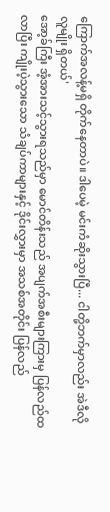ကြောက်အလန့်မရှိ တိုက်နေတာပဲ။ ဒါပေမဲ့ မင်းကံဆိုးသွားပြီ... ငါတို့ဘက်မှာလည်း အဲဒီလိုလူမျိုး ရှိတယ်'
အော့ခ်ကြီး အံ့အားသင့်သွားရသည်မှာ မောင်တိန်းသည် အပျက်အစီးများကြားမှ ပြန်လည်ထလာပြီး ကျိုးပဲ့သွားသော သံချပ်ကာများနှင့် ဒိုင်းလွှားမှာ အသစ်အတိုင်း ပြန်လည်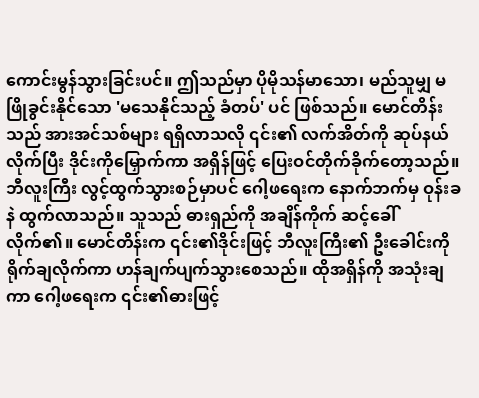ကောင်းမွန်သွားခြင်းပင်။ ဤသည်မှာ ပိုမိုသန်မာသော၊ မည်သူမျှ မဖြိုခွင်းနိုင်သော 'မသေနိုင်သည့် ခံတပ်' ပင် ဖြစ်သည်။ မောင်တိန်းသည် အားအင်သစ်များ ရရှိလာသလို ၎င်း၏ လက်အိတ်ကို ဆုပ်နယ်လိုက်ပြီး ဒိုင်းကိုမြှောက်ကာ အရှိန်ဖြင့် ပြေးဝင်တိုက်ခိုက်တော့သည်။
ဘီလူးကြီး လွင့်ထွက်သွားစဉ်မှာပင် ဂေါ့ဖရေးက နောက်ဘက်မှ ဝုန်းခနဲ ထွက်လာသည်။ သူသည် ဓားရှည်ကို အချိန်ကိုက် ဆင့်ခေါ်လိုက်၏။ မောင်တိန်းက ၎င်း၏ဒိုင်းဖြင့် ဘီလူးကြီး၏ ဦးခေါင်းကို ရိုက်ချလိုက်ကာ ဟန်ချက်ပျက်သွားစေသည်။ ထိုအရှိန်ကို အသုံးချကာ ဂေါ့ဖရေးက ၎င်း၏ဓားဖြင့်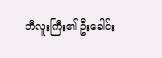ဘီလူးကြီး၏ ဦးခေါင်း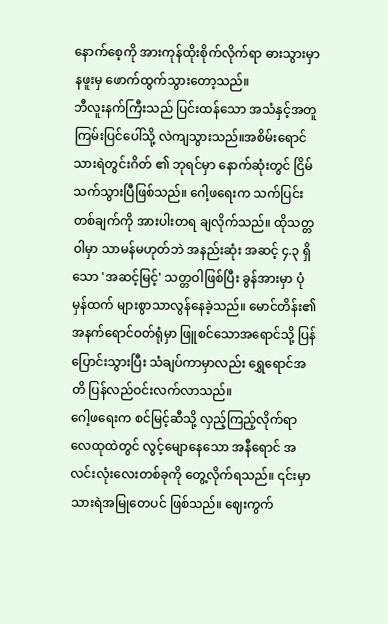နောက်စေ့ကို အားကုန်ထိုးစိုက်လိုက်ရာ ဓားသွားမှာ နဖူးမှ ဖောက်ထွက်သွားတော့သည်။
ဘီလူးနက်ကြီးသည် ပြင်းထန်သော အသံနှင့်အတူ ကြမ်းပြင်ပေါ်သို့ လဲကျသွားသည်။အစိမ်းရောင်သားရဲတွင်းဂိတ် ၏ ဘုရင်မှာ နောက်ဆုံးတွင် ငြိမ်သက်သွားပြီဖြစ်သည်။ ဂေါ့ဖရေးက သက်ပြင်းတစ်ချက်ကို အားပါးတရ ချလိုက်သည်။ ထိုသတ္တဝါမှာ သာမန်မဟုတ်ဘဲ အနည်းဆုံး အဆင့် ၄.၃ ရှိသော 'အဆင့်မြင့်' သတ္တဝါဖြစ်ပြီး ခွန်အားမှာ ပုံမှန်ထက် များစွာသာလွန်နေခဲ့သည်။ မောင်တိန်း၏ အနက်ရောင်ဝတ်ရုံမှာ ဖြူစင်သောအရောင်သို့ ပြန်ပြောင်းသွားပြီး သံချပ်ကာမှာလည်း ရွှေရောင်အတိ ပြန်လည်ဝင်းလက်လာသည်။
ဂေါ့ဖရေးက စင်မြင့်ဆီသို့ လှည့်ကြည့်လိုက်ရာ လေထုထဲတွင် လွင့်မျောနေသော အနီရောင် အလင်းလုံးလေးတစ်ခုကို တွေ့လိုက်ရသည်။ ၎င်းမှာ သားရဲအမြုတေပင် ဖြစ်သည်။ ဈေးကွက်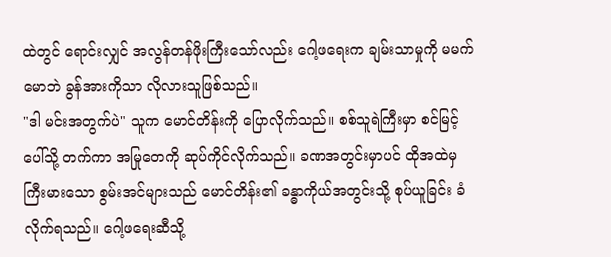ထဲတွင် ရောင်းလျှင် အလွန်တန်ဖိုးကြီးသော်လည်း ဂေါ့ဖရေးက ချမ်းသာမှုကို မမက်မောဘဲ ခွန်အားကိုသာ လိုလားသူဖြစ်သည်။
"ဒါ မင်းအတွက်ပဲ" သူက မောင်တိန်းကို ပြောလိုက်သည်။ စစ်သူရဲကြီးမှာ စင်မြင့်ပေါ်သို့ တက်ကာ အမြုတေကို ဆုပ်ကိုင်လိုက်သည်။ ခဏအတွင်းမှာပင် ထိုအထဲမှ ကြီးမားသော စွမ်းအင်များသည် မောင်တိန်း၏ ခန္ဓာကိုယ်အတွင်းသို့ စုပ်ယူခြင်း ခံလိုက်ရသည်။ ဂေါ့ဖရေးဆီသို့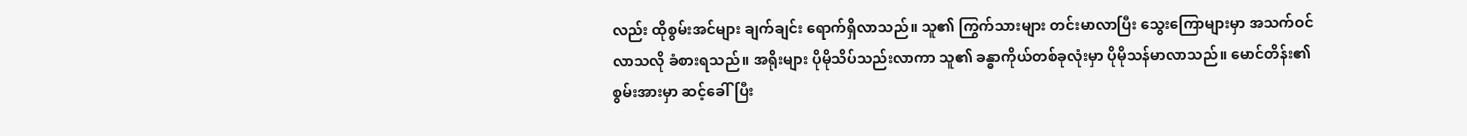လည်း ထိုစွမ်းအင်များ ချက်ချင်း ရောက်ရှိလာသည်။ သူ၏ ကြွက်သားများ တင်းမာလာပြီး သွေးကြောများမှာ အသက်ဝင်လာသလို ခံစားရသည်။ အရိုးများ ပိုမိုသိပ်သည်းလာကာ သူ၏ ခန္ဓာကိုယ်တစ်ခုလုံးမှာ ပိုမိုသန်မာလာသည်။ မောင်တိန်း၏ စွမ်းအားမှာ ဆင့်ခေါ်ပြီး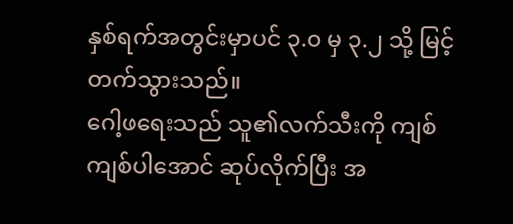နှစ်ရက်အတွင်းမှာပင် ၃.၀ မှ ၃.၂ သို့ မြင့်တက်သွားသည်။
ဂေါ့ဖရေးသည် သူ၏လက်သီးကို ကျစ်ကျစ်ပါအောင် ဆုပ်လိုက်ပြီး အ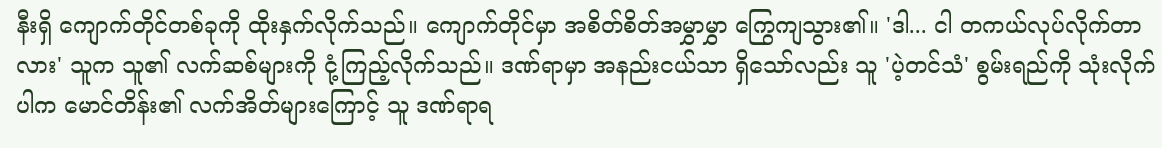နီးရှိ ကျောက်တိုင်တစ်ခုကို ထိုးနှက်လိုက်သည်။ ကျောက်တိုင်မှာ အစိတ်စိတ်အမွှာမွှာ ကြွေကျသွား၏။ 'ဒါ... ငါ တကယ်လုပ်လိုက်တာလား' သူက သူ၏ လက်ဆစ်များကို ငုံ့ကြည့်လိုက်သည်။ ဒဏ်ရာမှာ အနည်းငယ်သာ ရှိသော်လည်း သူ 'ပဲ့တင်သံ' စွမ်းရည်ကို သုံးလိုက်ပါက မောင်တိန်း၏ လက်အိတ်များကြောင့် သူ ဒဏ်ရာရ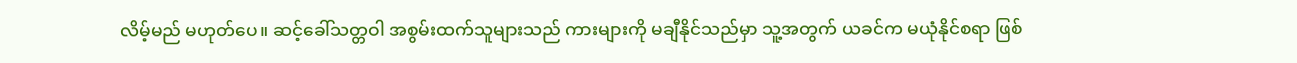လိမ့်မည် မဟုတ်ပေ။ ဆင့်ခေါ်သတ္တဝါ အစွမ်းထက်သူများသည် ကားများကို မချီနိုင်သည်မှာ သူ့အတွက် ယခင်က မယုံနိုင်စရာ ဖြစ်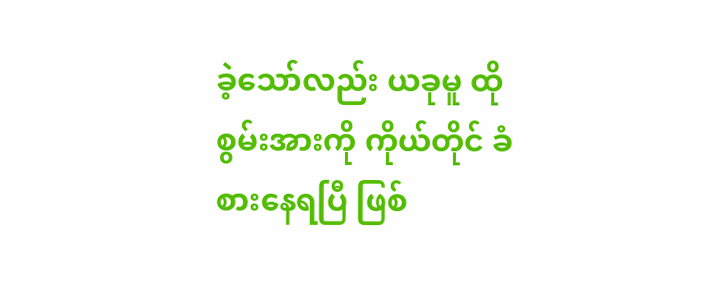ခဲ့သော်လည်း ယခုမူ ထိုစွမ်းအားကို ကိုယ်တိုင် ခံစားနေရပြီ ဖြစ်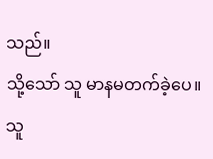သည်။
သို့သော် သူ မာနမတက်ခဲ့ပေ။ သူ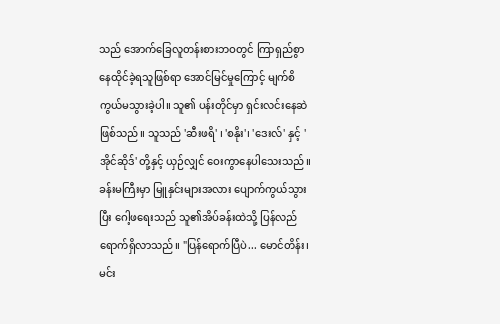သည် အောက်ခြေလူတန်းစားဘဝတွင် ကြာရှည်စွာ နေထိုင်ခဲ့ရသူဖြစ်ရာ အောင်မြင်မှုကြောင့် မျက်စိကွယ်မသွားခဲ့ပါ။ သူ၏ ပန်းတိုင်မှာ ရှင်းလင်းနေဆဲဖြစ်သည်။ သူသည် 'ဆီးဖရိ' ၊ 'စနိုး'၊ 'ဒေးလ်' နှင့် 'အိုင်ဆိုဒ်' တို့နှင့် ယှဉ်လျှင် ဝေးကွာနေပါသေးသည်။
ခန်းမကြီးမှာ မြူနှင်းများအလား ပျောက်ကွယ်သွားပြီး ဂေါ့ဖရေးသည် သူ၏အိပ်ခန်းထဲသို့ ပြန်လည်ရောက်ရှိလာသည်။ "ပြန်ရောက်ပြီပဲ... မောင်တိန်း၊ မင်း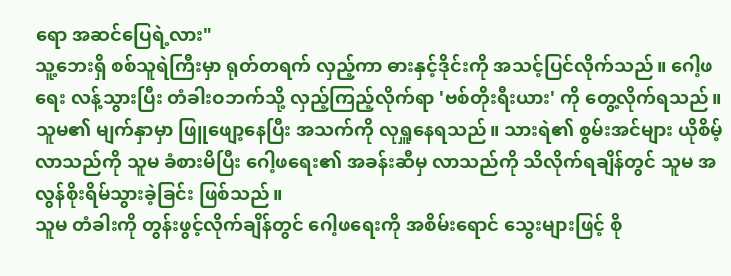ရော အဆင်ပြေရဲ့လား"
သူ့ဘေးရှိ စစ်သူရဲကြီးမှာ ရုတ်တရက် လှည့်ကာ ဓားနှင့်ဒိုင်းကို အသင့်ပြင်လိုက်သည်။ ဂေါ့ဖရေး လန့်သွားပြီး တံခါးဝဘက်သို့ လှည့်ကြည့်လိုက်ရာ 'ဗစ်တိုးရီးယား' ကို တွေ့လိုက်ရသည်။ သူမ၏ မျက်နှာမှာ ဖြူဖျော့နေပြီး အသက်ကို လုရှူနေရသည်။ သားရဲ၏ စွမ်းအင်များ ယိုစိမ့်လာသည်ကို သူမ ခံစားမိပြီး ဂေါ့ဖရေး၏ အခန်းဆီမှ လာသည်ကို သိလိုက်ရချိန်တွင် သူမ အလွန်စိုးရိမ်သွားခဲ့ခြင်း ဖြစ်သည်။
သူမ တံခါးကို တွန်းဖွင့်လိုက်ချိန်တွင် ဂေါ့ဖရေးကို အစိမ်းရောင် သွေးများဖြင့် စို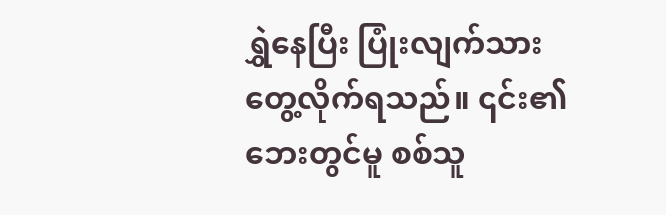ရွှဲနေပြီး ပြုံးလျက်သား တွေ့လိုက်ရသည်။ ၎င်း၏ ဘေးတွင်မူ စစ်သူ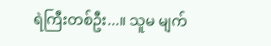ရဲကြီးတစ်ဦး...။ သူမ မျက်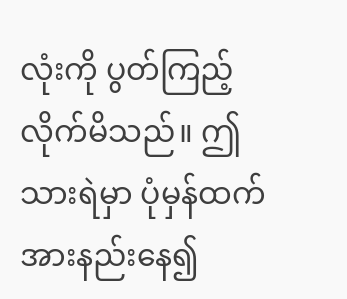လုံးကို ပွတ်ကြည့်လိုက်မိသည်။ ဤသားရဲမှာ ပုံမှန်ထက် အားနည်းနေ၍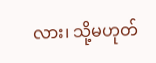လား၊ သို့မဟုတ်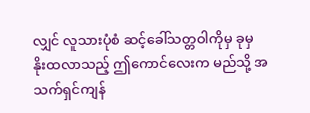လျှင် လူသားပုံစံ ဆင့်ခေါ်သတ္တဝါကိုမှ ခုမှ နိုးထလာသည့် ဤကောင်လေးက မည်သို့ အသက်ရှင်ကျန်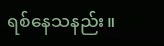ရစ်နေသနည်း။